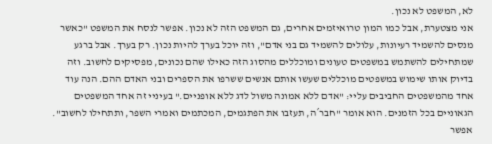לא, המשפט לא נכון.
אני מצטערת, אבל כמו המון טרואיזמים אחרים, גם המשפט הזה לא נכון. אפשר לנסח את המשפט "כאשר מנסים להשמיד רעיונות, עלולים להשמיד גם בני אדם", וזה יוכל בערך להיות נכון. רק בערך. אבל ברגע שמתחילים להשתמש במשפטים טעונים ומוכללים מהסוג הזה כאילו שהם נכונים, מפסיקים לחשוב. וזה בדיוק אותו שימוש במשפטים מוכללים שעשו אותם אנשים ששרפו את הספרים ובני האדם ההם. הנה עוד אחד מהמשפטים החביבים עליי: "אדם ללא אמונה משול לדג ללא אופניים." בעיניי זה אחד המשפטים הגאוניים בכל הזמנים. הוא אומר "חבר´ה, תעזבו את הפתגמים, המכתמים ואמרי השפר, ותתחילו לחשוב". אפשר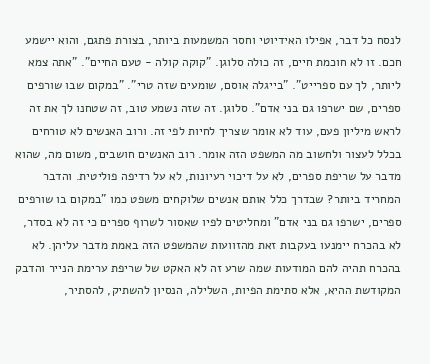לנסח כל דבר, אפילו האידיוטי וחסר המשמעות ביותר, בצורת פתגם, והוא יישמע חכם. זו לא חוכמת חיים, זה כולה סלוגן. "קוקה קולה - טעם החיים". "אתה צמא ליותר, לך עם ספרייט". "בייגלה אוסם, שומעים שזה טרי". "במקום שבו שורפים ספרים, שם ישרפו גם בני אדם". סלוגן. זה שזה נשמע טוב, זה שטחנו לך את זה לראש מיליון פעם, עוד לא אומר שצריך לחיות לפי זה. ורוב האנשים לא טורחים בכלל לעצור ולחשוב מה המשפט הזה אומר. רוב האנשים חושבים, משום מה, שהוא מדבר על שריפת ספרים, לא על דיכוי רעיונות, לא על רדיפה פוליטית. והדבר המחריד ביותר? שבדרך כלל אותם אנשים שלוקחים משפט כמו "במקום בו שורפים ספרים, ישרפו גם בני אדם" ומחליטים לפיו שאסור לשרוף ספרים כי זה לא בסדר, לא בהכרח יימנעו בעקבות זאת מהזוועות שהמשפט הזה באמת מדבר עליהן. לא בהכרח תהיה להם המודעות שמה שרע זה לא האקט של שריפת ערימת הנייר והדבק המקודשת ההיא, אלא סתימת הפיות, השלילה, הנסיון להשתיק, להסתיר,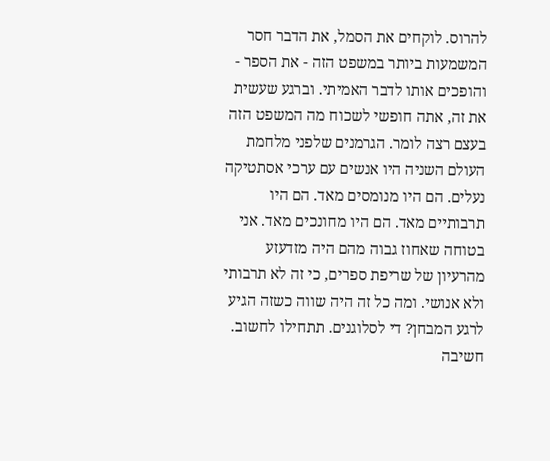להרוס. לוקחים את הסמל, את הדבר חסר המשמעות ביותר במשפט הזה - את הספר - והופכים אותו לדבר האמיתי. וברגע שעשית את זה, אתה חופשי לשכוח מה המשפט הזה בעצם רצה לומר. הגרמנים שלפני מלחמת העולם השניה היו אנשים עם ערכי אסתטיקה נעלים. הם היו מנומסים מאד. הם היו תרבותיים מאד. הם היו מחונכים מאד. אני בטוחה שאחוז גבוה מהם היה מזדעזע מהרעיון של שריפת ספרים, כי זה לא תרבותי ולא אנושי. ומה כל זה היה שווה כשזה הגיע לרגע המבחן? די לסלוגנים. תתחילו לחשוב. חשיבה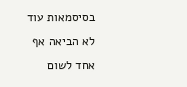בסיסמאות עוד לא הביאה אף אחד לשום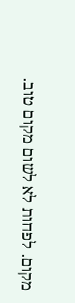מקום. לפחות לא לשום מקום טוב.